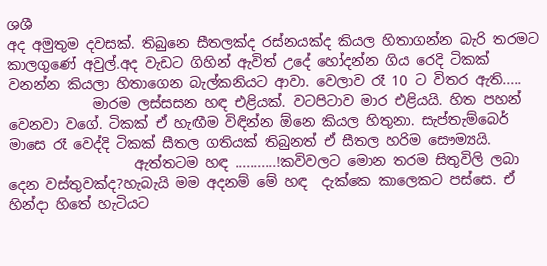ශශී
අද අමුතුම දවසක්. තිබුනෙ සීතලක්ද රස්නයක්ද කියල හිතාගන්න බැරි තරමට කාලගුණේ අවුල්.අද වැඩට ගිහින් ඇවිත් උදේ හෝදන්න ගිය රෙදි ටිකක් වනන්න කියලා හිතාගෙන බැල්කනියට ආවා. වෙලාව රෑ 10 ට විතර ඇති.....
            මාරම ලස්සසන හඳ එළියක්. වටපිටාව මාර එළියයි. හිත පහන් වෙනවා වගේ. ටිකක් ඒ හැඟීම විඳින්න ඕනෙ කියල හිතුනා. සැප්තැම්බෙර් මාසෙ රෑ වෙද්දි ටිකක් සීතල ගතියක් තිබුනත් ඒ සීතල හරිම සෞම්‍යයි.
                  ඇත්තටම හඳ ...........!කවිවලට මොන තරම සිතුවිලි ලබා දෙන වස්තුවක්ද?හැබැයි මම අදනම් මේ හඳ  දැක්කෙ කාලෙකට පස්සෙ. ඒ හින්දා හිතේ හැටියට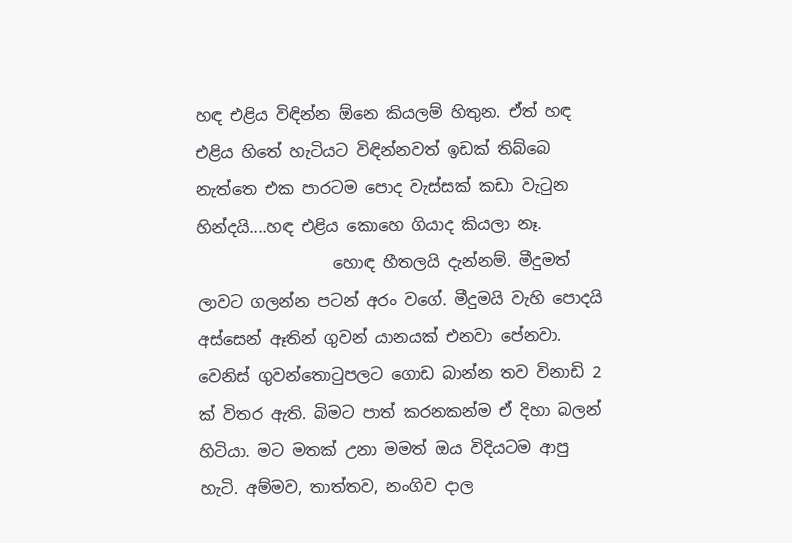හඳ එළිය විඳින්න ඕනෙ කියලම් හිතුන. ඒත් හඳ එළිය හිතේ හැටියට විඳින්නවත් ඉඩක් තිබ්බෙ නැත්තෙ එක පාරටම පොද වැස්සක් කඩා වැටුන හින්දයි....හඳ එළිය කොහෙ ගියාද කියලා නෑ.
                 හොඳ හීතලයි දැන්නම්. මීදුමත් ලාවට ගලන්න පටන් අරං වගේ. මීදුමයි වැහි පොදයි අස්සෙන් ඈතින් ගුවන් යානයක් එනවා පේනවා. වෙනිස් ගුවන්තොටුපලට ගොඩ බාන්න තව විනාඩි 2 ක් විතර ඇති. බිමට පාත් කරනකන්ම ඒ දිහා බලන් හිටියා. මට මතක් උනා මමත් ඔය විදියටම ආපු හැටි. අම්මව, තාත්තව, නංගිව දාල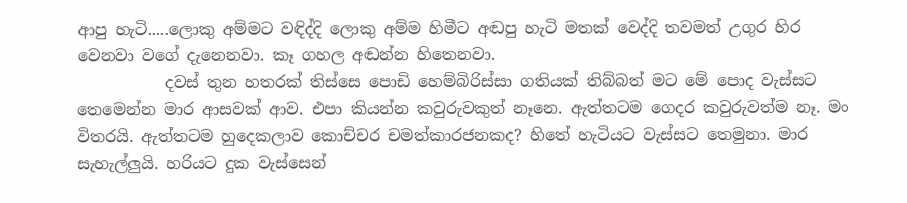ආපු හැටි.....ලොකු අම්මට වඳිද්දි ලොකු අම්ම හිමීට අඬපු හැටි මතක් වෙද්දි තවමත් උගුර හිර වෙනවා වගේ දැනෙනවා. කෑ ගහල අඬන්න හිතෙනවා.
           දවස් තුන හතරක් තිස්සෙ පොඩි හෙම්බිරිස්සා ගතියක් තිබ්බත් මට මේ පොද වැස්සට තෙමෙන්න මාර ආසවක් ආව. එපා කියන්න කවුරුවකුත් නෑනෙ. ඇත්තටම ගෙදර කවුරුවත්ම නෑ. මං විතරයි. ඇත්තටම හුදෙකලාව කොච්චර චමත්කාරජනකද? හිතේ හැටියට වැස්සට තෙමුනා. මාර සැහැල්ලුයි. හරියට දුක වැස්සෙන්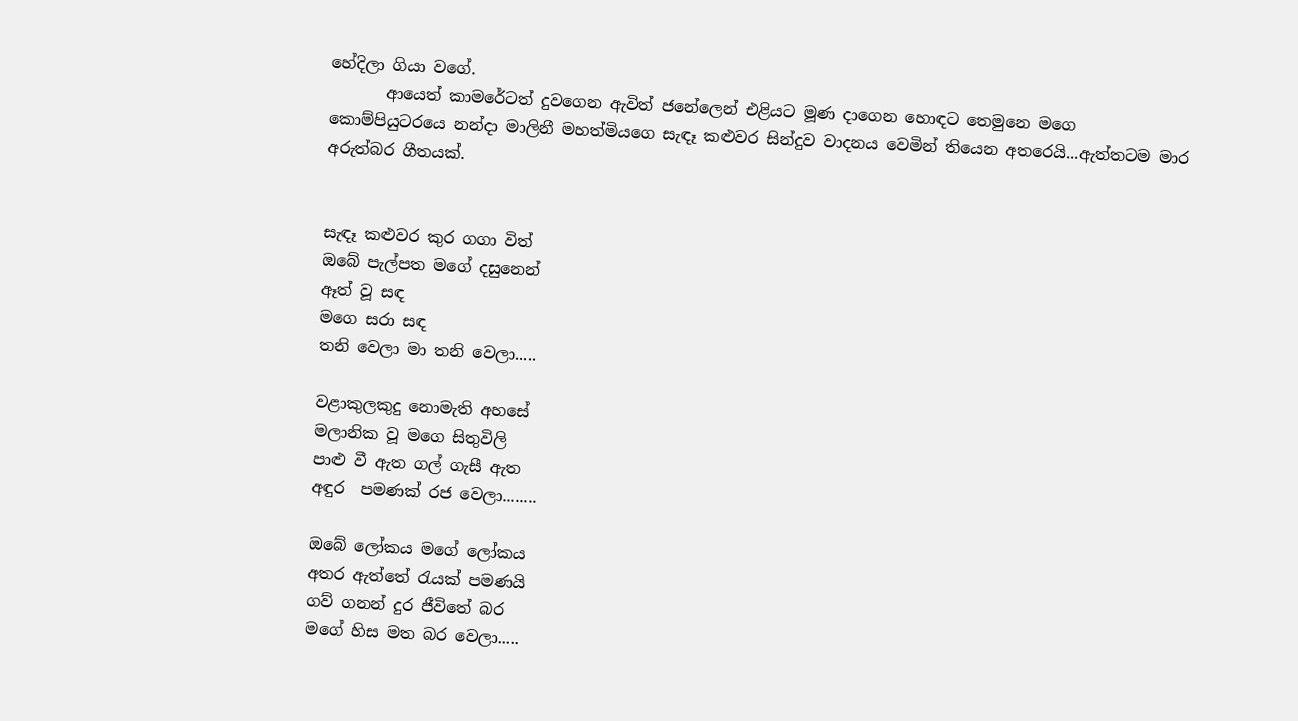හේදිලා ගියා වගේ.
       ආයෙත් කාමරේටත් දුවගෙන ඇවිත් ජනේලෙන් එළියට මූණ දාගෙන හොඳට තෙමුනෙ මගෙ කොම්පියුටරයෙ නන්දා මාලිනී මහත්මියගෙ සැඳෑ කළුවර සින්දුව වාදනය වෙමින් තියෙන අතරෙයි...ඇත්තටම මාර අරුත්බර ගීතයක්.


සැඳෑ කළුවර කුර ගගා විත්
ඔබේ පැල්පත මගේ දසුනෙන්
ඈත් වූ සඳ
මගෙ සරා සඳ
තනි වෙලා මා තනි වෙලා.....

වළාකුලකුදු නොමැති අහසේ
මලානික වූ මගෙ සිතුවිලි
පාළු වී ඇත ගල් ගැසී ඇත
අඳුර  පමණක් රජ වෙලා........

ඔබේ ලෝකය මගේ ලෝකය
අතර ඇත්තේ රැයක් පමණයි
ගව් ගනන් දුර ජීවිතේ බර
මගේ හිස මත බර වෙලා.....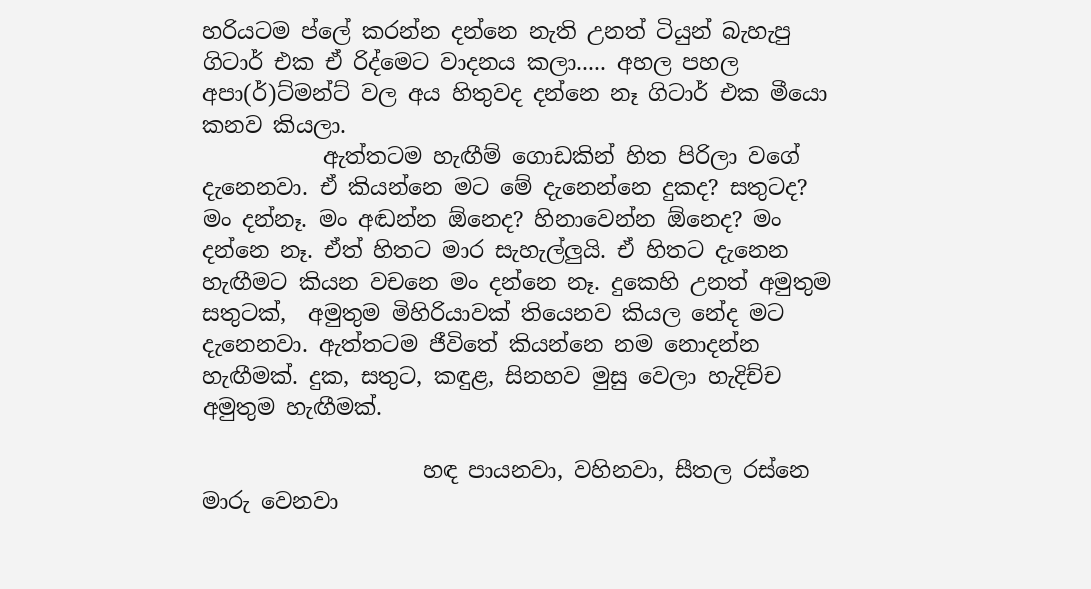හරියටම ප්ලේ කරන්න දන්නෙ නැති උනත් ටියුන් බැහැපු ගිටාර් එක ඒ රිද්මෙට වාදනය කලා..... අහල පහල අපා(ර්)ට්මන්ට් වල අය හිතුවද දන්නෙ නෑ ගිටාර් එක මීයො කනව කියලා.
           ඇත්තටම හැඟීම් ගොඩකින් හිත පිරිලා වගේ දැනෙනවා. ඒ කියන්නෙ මට මේ දැනෙන්නෙ දුකද? සතුටද? මං දන්නෑ. මං අඬන්න ඕනෙද? හිනාවෙන්න ඕනෙද? මං දන්නෙ නෑ. ඒත් හිතට මාර සැහැල්ලුයි. ඒ හිතට දැනෙන හැඟීමට කියන වචනෙ මං දන්නෙ නෑ. දුකෙහි උනත් අමුතුම සතුටක්,  අමුතුම මිහිරියාවක් තියෙනව කියල නේද මට දැනෙනවා. ඇත්තටම ජීවිතේ කියන්නෙ නම නොදන්න හැඟීමක්. දුක, සතුට, කඳුළ, සිනහව මුසු වෙලා හැදිච්ච අමුතුම හැඟීමක්.

                    හඳ පායනවා, වහිනවා, සීතල රස්නෙ මාරු වෙනවා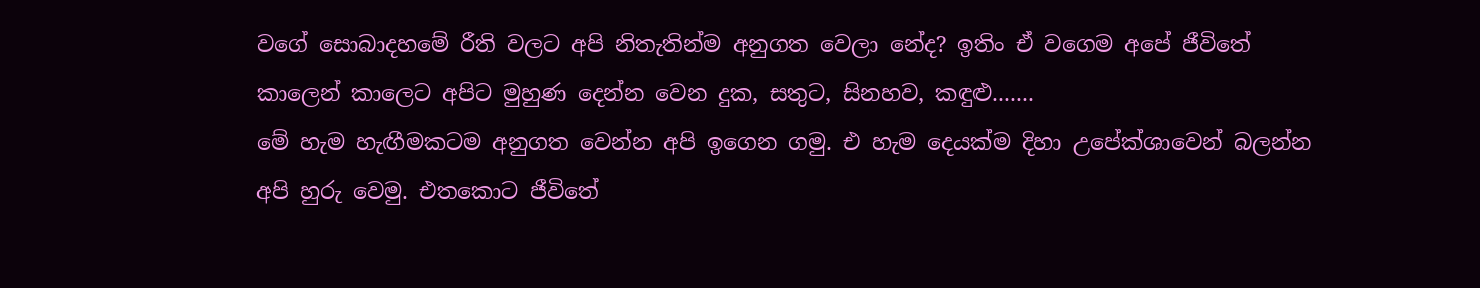වගේ සොබාදහමේ රීති වලට අපි නිතැතින්ම අනුගත වෙලා නේද? ඉතිං ඒ වගෙම අපේ ජීවිතේ කාලෙන් කාලෙට අපිට මුහුණ දෙන්න වෙන දුක, සතුට, සිනහව, කඳුළු.......
මේ හැම හැඟීමකටම අනුගත වෙන්න අපි ඉගෙන ගමු. එ හැම දෙයක්ම දිහා උපේක්ශාවෙන් බලන්න අපි හුරු වෙමු. එතකොට ජීවිතේ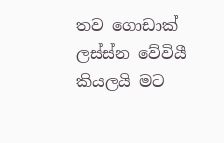තව ගොඩාක් ලස්ස්න වේවියී කියලයි මට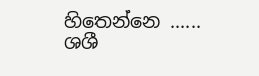හිතෙන්නෙ ......
ශශී